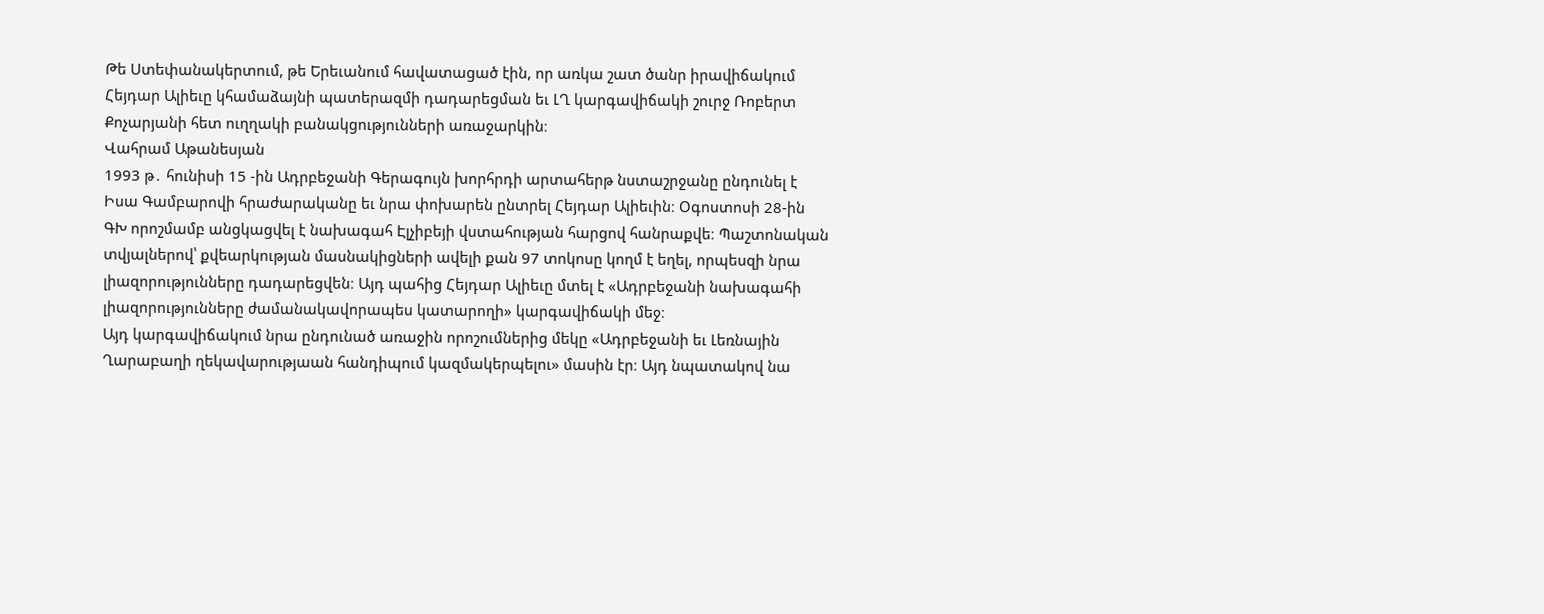Թե Ստեփանակերտում, թե Երեւանում հավատացած էին, որ առկա շատ ծանր իրավիճակում Հեյդար Ալիեւը կհամաձայնի պատերազմի դադարեցման եւ ԼՂ կարգավիճակի շուրջ Ռոբերտ Քոչարյանի հետ ուղղակի բանակցությունների առաջարկին։
Վահրամ Աթանեսյան
1993 թ․ հունիսի 15 ‑ին Ադրբեջանի Գերագույն խորհրդի արտահերթ նստաշրջանը ընդունել է Իսա Գամբարովի հրաժարականը եւ նրա փոխարեն ընտրել Հեյդար Ալիեւին։ Օգոստոսի 28-ին ԳԽ որոշմամբ անցկացվել է նախագահ Էլչիբեյի վստահության հարցով հանրաքվե։ Պաշտոնական տվյալներով՝ քվեարկության մասնակիցների ավելի քան 97 տոկոսը կողմ է եղել, որպեսզի նրա լիազորությունները դադարեցվեն։ Այդ պահից Հեյդար Ալիեւը մտել է «Ադրբեջանի նախագահի լիազորությունները ժամանակավորապես կատարողի» կարգավիճակի մեջ։
Այդ կարգավիճակում նրա ընդունած առաջին որոշումներից մեկը «Ադրբեջանի եւ Լեռնային Ղարաբաղի ղեկավարությաան հանդիպում կազմակերպելու» մասին էր։ Այդ նպատակով նա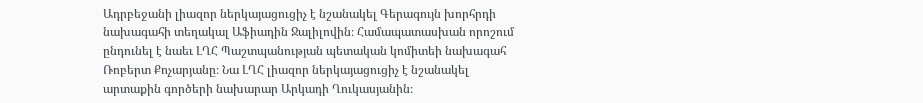Ադրբեջանի լիազոր ներկայացուցիչ է նշանակել Գերագույն խորհրդի նախագահի տեղակալ Աֆիադին Ջալիլովին։ Համապատասխան որոշում ընդունել է նաեւ ԼՂՀ Պաշտպանության պետական կոմիտեի նախագահ Ռոբերտ Քոչարյանը։ Նա ԼՂՀ լիազոր ներկայացուցիչ է նշանակել արտաքին գործերի նախարար Արկադի Ղուկասյանին։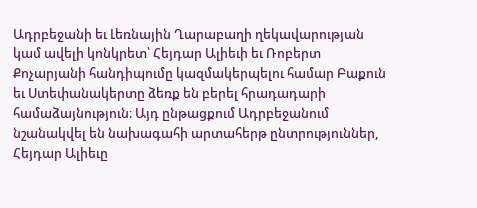Ադրբեջանի եւ Լեռնային Ղարաբաղի ղեկավարության կամ ավելի կոնկրետ՝ Հեյդար Ալիեւի եւ Ռոբերտ Քոչարյանի հանդիպումը կազմակերպելու համար Բաքուն եւ Ստեփանակերտը ձեռք են բերել հրադադարի համաձայնություն։ Այդ ընթացքում Ադրբեջանում նշանակվել են նախագահի արտահերթ ընտրություններ, Հեյդար Ալիեւը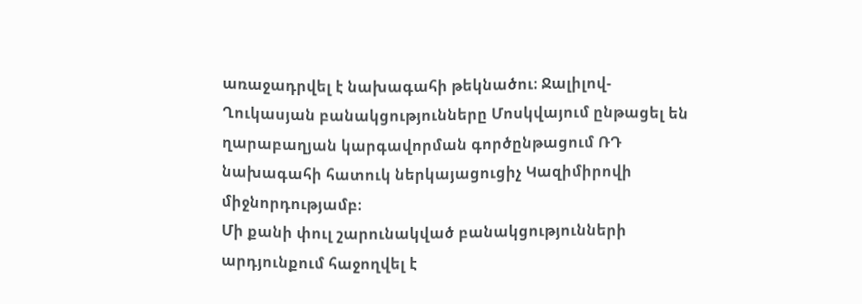առաջադրվել է նախագահի թեկնածու։ Ջալիլով-Ղուկասյան բանակցությունները Մոսկվայում ընթացել են ղարաբաղյան կարգավորման գործընթացում ՌԴ նախագահի հատուկ ներկայացուցիչ Կազիմիրովի միջնորդությամբ։
Մի քանի փուլ շարունակված բանակցությունների արդյունքում հաջողվել է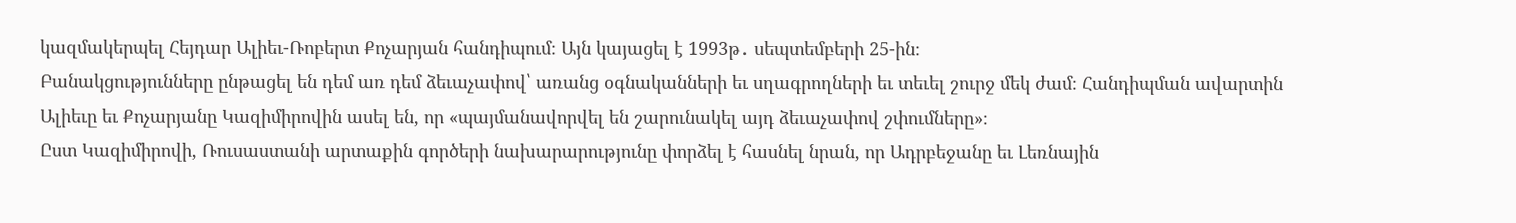կազմակերպել Հեյդար Ալիեւ-Ռոբերտ Քոչարյան հանդիպում։ Այն կայացել է 1993թ․ սեպտեմբերի 25-ին։
Բանակցությունները ընթացել են դեմ առ դեմ ձեւաչափով՝ առանց օգնականների եւ սղագրողների եւ տեւել շուրջ մեկ ժամ։ Հանդիպման ավարտին Ալիեւը եւ Քոչարյանը Կազիմիրովին ասել են, որ «պայմանավորվել են շարունակել այդ ձեւաչափով շփումները»։
Ըստ Կազիմիրովի, Ռուսաստանի արտաքին գործերի նախարարությունը փորձել է հասնել նրան, որ Ադրբեջանը եւ Լեռնային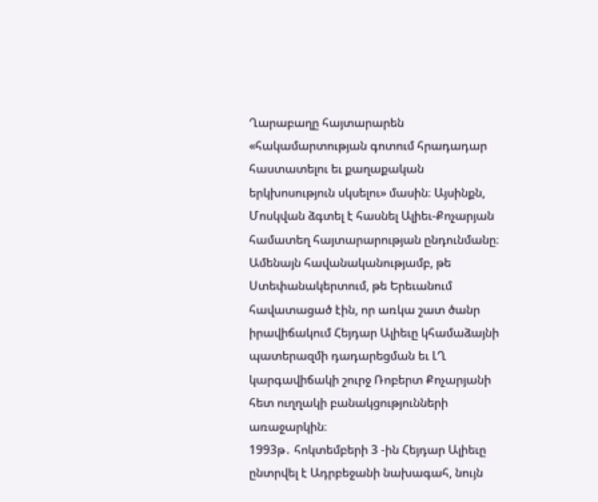Ղարաբաղը հայտարարեն «հակամարտության գոտում հրադադար հաստատելու եւ քաղաքական երկխոսություն սկսելու» մասին։ Այսինքն, Մոսկվան ձգտել է հասնել Ալիեւ-Քոչարյան համատեղ հայտարարության ընդունմանը։
Ամենայն հավանականությամբ, թե Ստեփանակերտում, թե Երեւանում հավատացած էին, որ առկա շատ ծանր իրավիճակում Հեյդար Ալիեւը կհամաձայնի պատերազմի դադարեցման եւ ԼՂ կարգավիճակի շուրջ Ռոբերտ Քոչարյանի հետ ուղղակի բանակցությունների առաջարկին։
1993թ․ հոկտեմբերի 3 ‑ին Հեյդար Ալիեւը ընտրվել է Ադրբեջանի նախագահ, նույն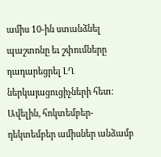ամիս 10-ին ստանձնել պաշտոնը եւ շփումները դադարեցրել ԼՂ ներկայացուցիչների հետ։ Ավելին, հոկտեմբեր-դեկտեմբեր ամիսներ անձամբ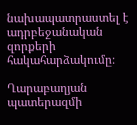նախապատրաստել է ադրբեջանական զորքերի հակահարձակումը։

Ղարաբաղյան պատերազմի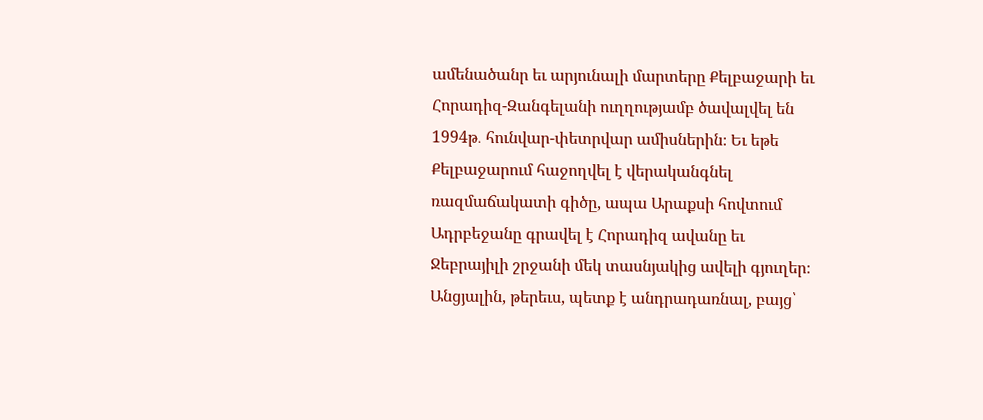ամենածանր եւ արյունալի մարտերը Քելբաջարի եւ Հորադիզ-Զանգելանի ուղղությամբ ծավալվել են 1994թ․ հունվար-փետրվար ամիսներին։ Եւ եթե Քելբաջարում հաջողվել է վերականգնել ռազմաճակատի գիծը, ապա Արաքսի հովտում Ադրբեջանը գրավել է Հորադիզ ավանը եւ Ջեբրայիլի շրջանի մեկ տասնյակից ավելի գյուղեր։
Անցյալին, թերեւս, պետք է անդրադառնալ, բայց՝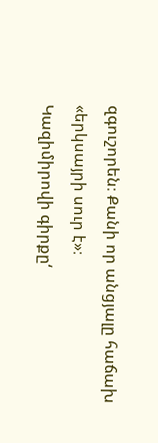զգուշորեն։ Քանի որ անցյալը հաճախ «երկսայրի սուր է»։
Կազիմիրովի գիրքը‘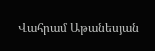Վահրամ Աթանեսյան